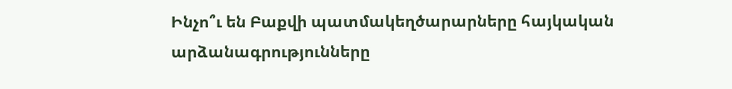Ինչո՞ւ են Բաքվի պատմակեղծարարները հայկական արձանագրությունները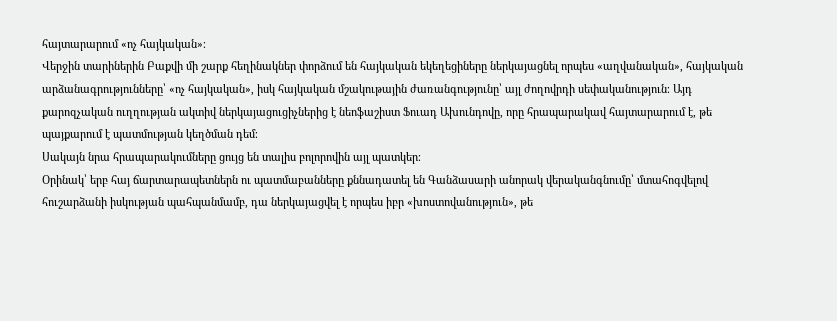հայտարարում «ոչ հայկական»։
Վերջին տարիներին Բաքվի մի շարք հեղինակներ փորձում են հայկական եկեղեցիները ներկայացնել որպես «աղվանական», հայկական արձանագրությունները՝ «ոչ հայկական», իսկ հայկական մշակութային ժառանգությունը՝ այլ ժողովրդի սեփականություն։ Այդ քարոզչական ուղղության ակտիվ ներկայացուցիչներից է նեոֆաշիստ Ֆուադ Ախունդովը, որը հրապարակավ հայտարարում է, թե պայքարում է պատմության կեղծման դեմ։
Սակայն նրա հրապարակումները ցույց են տալիս բոլորովին այլ պատկեր։
Օրինակ՝ երբ հայ ճարտարապետներն ու պատմաբանները քննադատել են Գանձասարի անորակ վերականգնումը՝ մտահոգվելով հուշարձանի իսկության պահպանմամբ, դա ներկայացվել է որպես իբր «խոստովանություն», թե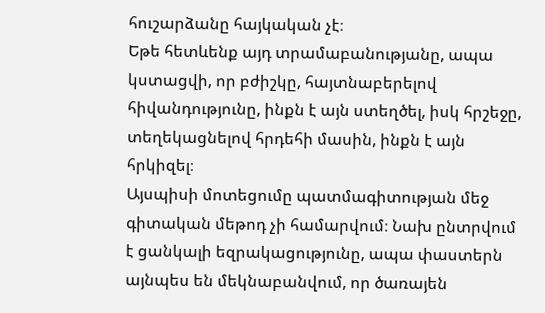հուշարձանը հայկական չէ։
Եթե հետևենք այդ տրամաբանությանը, ապա կստացվի, որ բժիշկը, հայտնաբերելով հիվանդությունը, ինքն է այն ստեղծել, իսկ հրշեջը, տեղեկացնելով հրդեհի մասին, ինքն է այն հրկիզել։
Այսպիսի մոտեցումը պատմագիտության մեջ գիտական մեթոդ չի համարվում։ Նախ ընտրվում է ցանկալի եզրակացությունը, ապա փաստերն այնպես են մեկնաբանվում, որ ծառայեն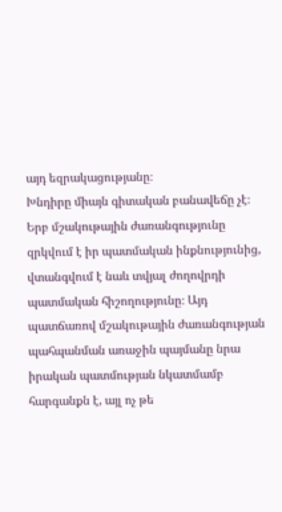այդ եզրակացությանը։
Խնդիրը միայն գիտական բանավեճը չէ։ Երբ մշակութային ժառանգությունը զրկվում է իր պատմական ինքնությունից, վտանգվում է նաև տվյալ ժողովրդի պատմական հիշողությունը։ Այդ պատճառով մշակութային ժառանգության պահպանման առաջին պայմանը նրա իրական պատմության նկատմամբ հարգանքն է, այլ ոչ թե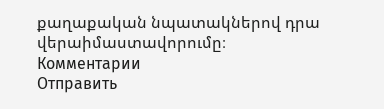քաղաքական նպատակներով դրա վերաիմաստավորումը։
Комментарии
Отправить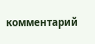комментарий